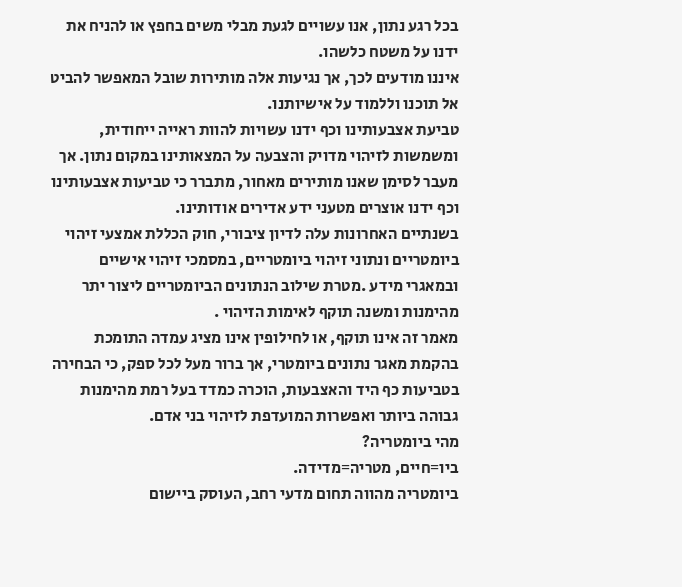בכל רגע נתון, אנו עשויים לגעת מבלי משים בחפץ או להניח את ידנו על משטח כלשהו.
איננו מודעים לכך, אך נגיעות אלה מותירות שובל המאפשר להביט אל תוכנו וללמוד על אישיותנו.
טביעת אצבעותינו וכף ידנו עשויות להוות ראייה ייחודית, ומשמשות לזיהוי מדויק והצבעה על המצאותינו במקום נתון. אך מעבר לסימן שאנו מותירים מאחור, מתברר כי טביעות אצבעותינו וכף ידנו אוצרים מטעני ידע אדירים אודותינו.
בשנתיים האחרונות עלה לדיון ציבורי, חוק הכללת אמצעי זיהוי ביומטריים ונתוני זיהוי ביומטריים, במסמכי זיהוי אישיים ובמאגרי מידע .מטרת שילוב הנתונים הביומטריים ליצור יתר מהימנות ומשנה תוקף לאימות הזיהוי .
מאמר זה אינו תוקף, או לחילופין אינו מציג עמדה התומכת בהקמת מאגר נתונים ביומטרי, אך ברור מעל לכל ספק, כי הבחירה בטביעות כף היד והאצבעות, הוכרה כמדד בעל רמת מהימנות גבוהה ביותר ואפשרות המועדפת לזיהוי בני אדם.
מהי ביומטריה?
ביו=חיים, מטריה=מדידה.
ביומטריה מהווה תחום מדעי רחב, העוסק ביישום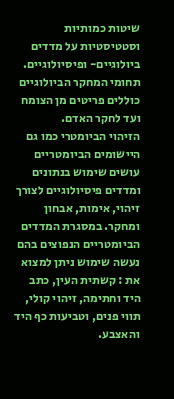שיטות כמותיות וסטטיסטיות על מדדים ביולוגיים- ופיסיולוגיים. תחומי המחקר הביולוגיים כוללים פריטים מן הצומח ועד לחקר האדם.
הזיהוי הביומטרי כמו גם היישומים הביומטריים עושים שימוש בנתונים ומדדים פיסיולוגיים לצורך זיהוי, אימות, אבחון ומחקר. במסגרת המדדים הביומטריים הנפוצים בהם נעשה שימוש ניתן למצוא את : קשתית העין, כתב היד וחתימה, זיהוי קולי, תווי פנים, וטביעות כף היד והאצבע.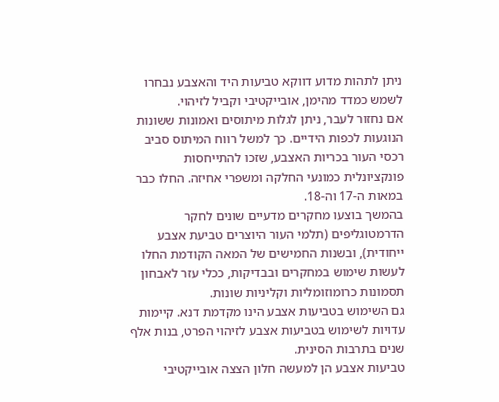ניתן לתהות מדוע דווקא טביעות היד והאצבע נבחרו לשמש כמדד מהימן, אובייקטיבי וקביל לזיהוי.
אם נחזור לעבר, ניתן לגלות מיתוסים ואמונות ששונות הנוגעות לכפות הידיים. כך למשל רווח המיתוס סביב רכסי העור בכריות האצבע, שזכו להתייחסות פונקציונלית כמונעי החלקה ומשפרי אחיזה. החלו כבר במאות ה-17 וה-18.
בהמשך בוצעו מחקרים מדעיים שונים לחקר הדרמטוגליפים (תלמי העור היוצרים טביעת אצבע ייחודית), ובשנות החמישים של המאה הקודמת החלו לעשות שימוש במחקרים ובבדיקות, ככלי עזר לאבחון תסמונות כרומוזומליות וקליניות שונות.
גם השימוש בטביעות אצבע הינו מקדמת דנא. קיימות עדויות לשימוש בטביעות אצבע לזיהוי הפרט, בנות אלף שנים בתרבות הסינית.
טביעות אצבע הן למעשה חלון הצצה אובייקטיבי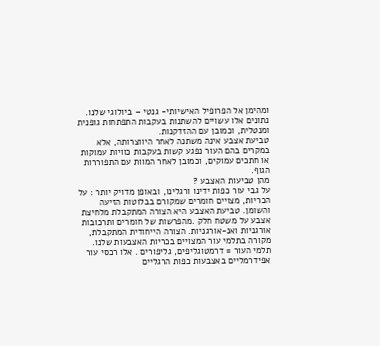ומהימן אל הפרופיל האישיותי- גנטי – ביולוגי שלנו. נתונים אלו עשויים להשתנות בעקבות התפתחות גופנית ומנטלית, וכמובן עם ההזדקנות.
טביעת אצבע אינה משתנה לאחר היווצרותה, אלא במקרים בהם העור נפגע קשות בעקבות כוויות עמוקות או חתכים עמוקים, וכמובן לאחר המוות עם התפוררות הגוף.
מהן טביעות האצבע ?
על גבי עור כפות ידינו ורגלינו, ובאופן מדויק יותר : על הכריות, מצויים חומרים שמקורם בבלוטות הזיעה והשומן. טביעת האצבע היא הצורה המתקבלת מלחיצת אצבע על משטח חלק .מהפרשות של חומרים ותרכובות אורגניות ואנ-אורגניות. הצורה הייחודית המתקבלת, מקורה בתלמי עור המצויים בכריות האצבעות שלנו.
תלמי העור = דרמטוגליפים, גליפורים . אלו רכסי עור אפידרמליים באצבעות כפות הרגליים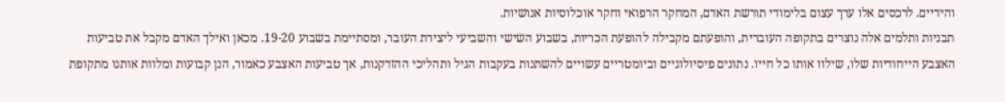והידיים. לרכסים אלו ערך עצום בלימודי תורשת האדם, המחקר הרפואי וחקר אוכלוסיות אנושיות.
תבניות ותלמים אלה נוצרים בתקופה העוברית, והופעתם מקבילה להופעת הכריות, בשבוע השישי והשביעי ליצירת העובר, ומסתיימת בשבוע 19-20. מכאן ואילך האדם מקבל את טביעות האצבע הייחודיות שלו, שילוו אותו כל חייו. נתונים פיסיולוגיים וביומטריים עשויים להשתנות בעקבות הגיל ותהליכי ההזדקנות, אך טביעות האצבע כאמור, הנן קבועות ומלוות אותנו מתקופת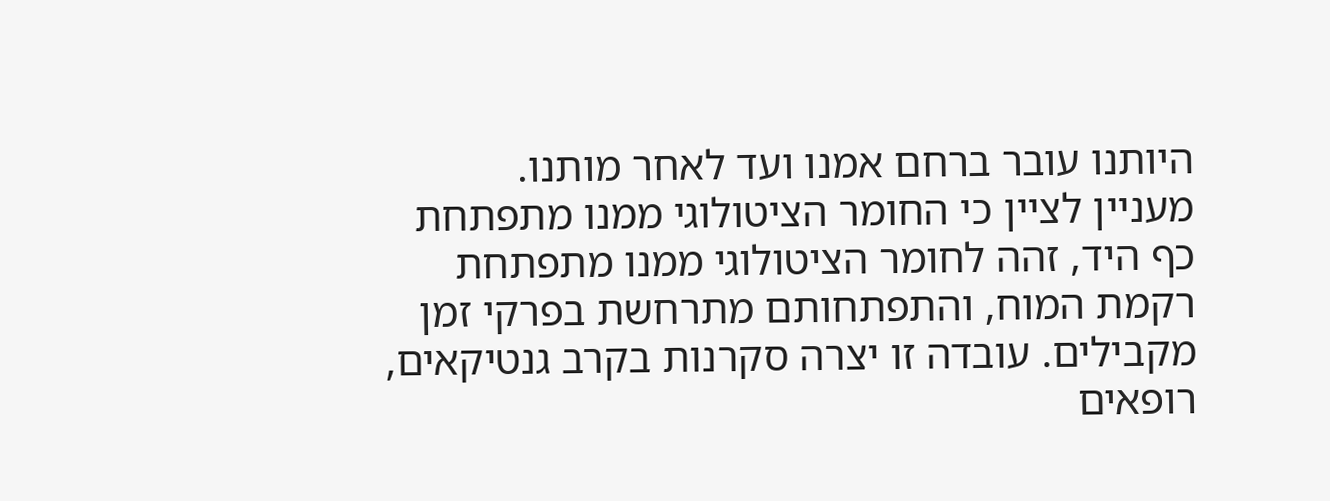היותנו עובר ברחם אמנו ועד לאחר מותנו.
מעניין לציין כי החומר הציטולוגי ממנו מתפתחת כף היד, זהה לחומר הציטולוגי ממנו מתפתחת רקמת המוח, והתפתחותם מתרחשת בפרקי זמן מקבילים. עובדה זו יצרה סקרנות בקרב גנטיקאים, רופאים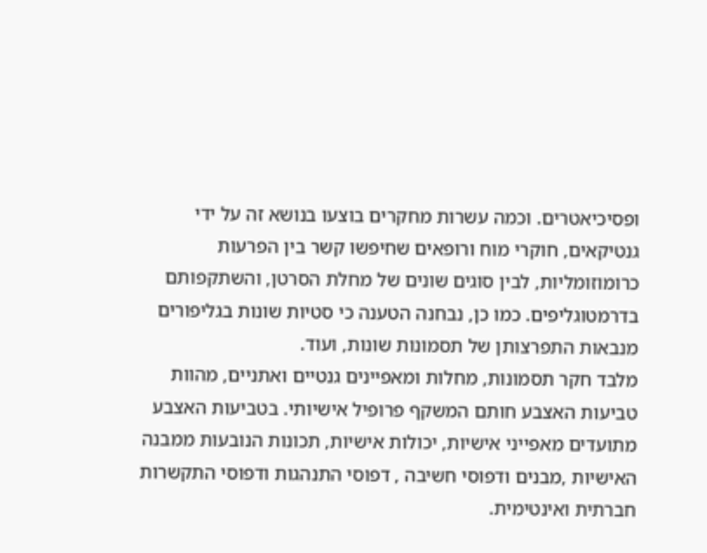ופסיכיאטרים. וכמה עשרות מחקרים בוצעו בנושא זה על ידי גנטיקאים, חוקרי מוח ורופאים שחיפשו קשר בין הפרעות כרומוזומליות, לבין סוגים שונים של מחלת הסרטן, והשתקפותם בדרמטוגליפים. כמו כן, נבחנה הטענה כי סטיות שונות בגליפורים מנבאות התפרצותן של תסמונות שונות, ועוד.
מלבד חקר תסמונות, מחלות ומאפיינים גנטיים ואתניים, מהוות טביעות האצבע חותם המשקף פרופיל אישיותי. בטביעות האצבע מתועדים מאפייני אישיות, יכולות אישיות, תכונות הנובעות ממבנה האישיות ,מבנים ודפוסי חשיבה , דפוסי התנהגות ודפוסי התקשרות חברתית ואינטימית.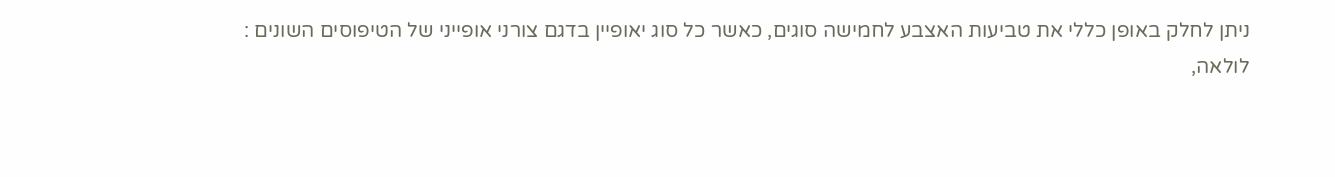ניתן לחלק באופן כללי את טביעות האצבע לחמישה סוגים, כאשר כל סוג יאופיין בדגם צורני אופייני של הטיפוסים השונים :
לולאה,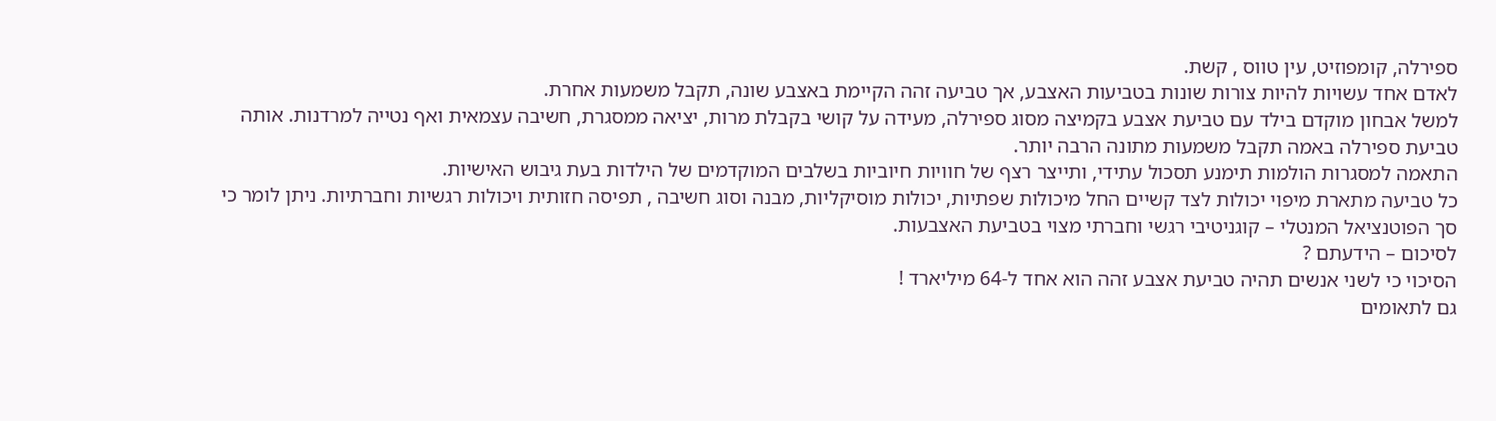ספירלה, קומפוזיט, עין טווס , קשת.
לאדם אחד עשויות להיות צורות שונות בטביעות האצבע, אך טביעה זהה הקיימת באצבע שונה, תקבל משמעות אחרת.
למשל אבחון מוקדם בילד עם טביעת אצבע בקמיצה מסוג ספירלה, מעידה על קושי בקבלת מרות, יציאה ממסגרת, חשיבה עצמאית ואף נטייה למרדנות. אותה טביעת ספירלה באמה תקבל משמעות מתונה הרבה יותר.
התאמה למסגרות הולמות תימנע תסכול עתידי, ותייצר רצף של חוויות חיוביות בשלבים המוקדמים של הילדות בעת גיבוש האישיות.
כל טביעה מתארת מיפוי יכולות לצד קשיים החל מיכולות שפתיות, יכולות מוסיקליות, מבנה וסוג חשיבה , תפיסה חזותית ויכולות רגשיות וחברתיות. ניתן לומר כי סך הפוטנציאל המנטלי – קוגניטיבי רגשי וחברתי מצוי בטביעת האצבעות.
לסיכום – הידעתם ?
הסיכוי כי לשני אנשים תהיה טביעת אצבע זהה הוא אחד ל-64 מיליארד !
גם לתאומים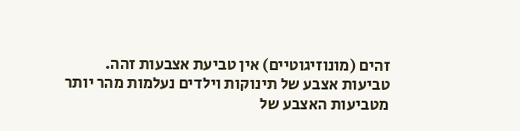זהים (מונוזיגוטיים) אין טביעת אצבעות זהה.
טביעות אצבע של תינוקות וילדים נעלמות מהר יותר מטביעות האצבע של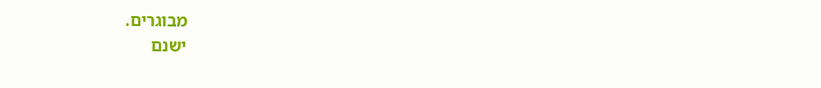מבוגרים.
ישנם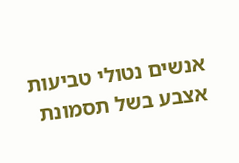אנשים נטולי טביעות אצבע בשל תסמונת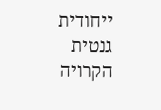ייחודית גנטית הקרויה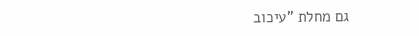גם מחלת "עיכוב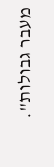מעבר גבולות".